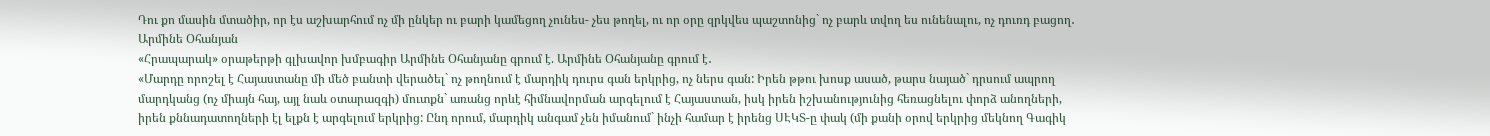Դու քո մասին մտածիր, որ էս աշխարհում ոչ մի ընկեր ու բարի կամեցող չունես- չես թողել, ու որ օրը զրկվես պաշտոնից` ոչ բարև տվող ես ունենալու, ոչ դուռդ բացող․ Արմինե Օհանյան
«Հրապարակ» օրաթերթի գլխավոր խմբագիր Արմինե Օհանյանը գրում է. Արմինե Օհանյանը գրում է․
«Մարդը որոշել է Հայաստանը մի մեծ բանտի վերածել` ոչ թողնում է մարդիկ դուրս գան երկրից, ոչ ներս գան: Իրեն թթու խոսք ասած, թարս նայած` դրսում ապրող մարդկանց (ոչ միայն հայ, այլ նաև օտարազգի) մուտքն` առանց որևէ հիմնավորման արգելում է Հայաստան, իսկ իրեն իշխանությունից հեռացնելու փորձ անողների, իրեն քննադատողների էլ ելքն է արգելում երկրից: Ընդ որում, մարդիկ անգամ չեն իմանում` ինչի համար է իրենց ՍԷԿՏ-ը փակ (մի քանի օրով երկրից մեկնող Գագիկ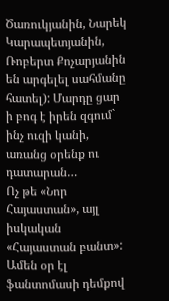Ծառուկյանին, Նարեկ Կարապետյանին, Ռոբերտ Քոչարյանին են արգելել սահմանը հատել): Մարդը ցար ի բոգ է իրեն զգում` ինչ ուզի կանի, առանց օրենք ու դատարան…
Ոչ թե «Նոր Հայաստան», այլ իսկական «Հայաստան բանտ»: Ամեն օր էլ ֆանտոմասի դեմքով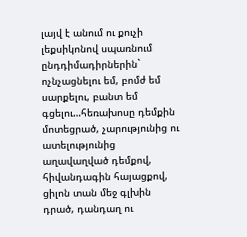լայվ է անում ու քուչի լեքսիկոնով սպառնում ընդդիմադիրներին` ոչնչացնելու եմ, բոմժ եմ սարքելու, բանտ եմ գցելու…հեռախոսը դեմքին մոտեցրած, չարությունից ու ատելությունից աղավաղված դեմքով, հիվանդագին հայացքով, ցիլոն տան մեջ գլխին դրած, դանդաղ ու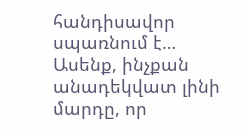հանդիսավոր սպառնում է…
Ասենք, ինչքան անադեկվատ լինի մարդը, որ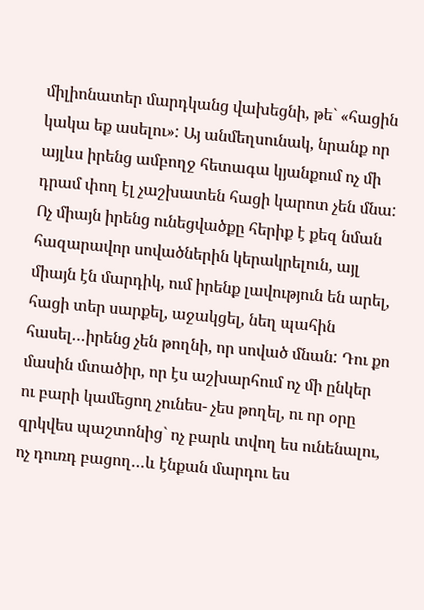միլիոնատեր մարդկանց վախեցնի, թե` «հացին կակա եք ասելու»: Այ անմեղսունակ, նրանք որ այլևս իրենց ամբողջ հետագա կյանքում ոչ մի դրամ փող էլ չաշխատեն հացի կարոտ չեն մնա: Ոչ միայն իրենց ունեցվածքը հերիք է քեզ նման հազարավոր սովածներին կերակրելուն, այլ միայն էն մարդիկ, ում իրենք լավություն են արել, հացի տեր սարքել, աջակցել, նեղ պահին հասել…իրենց չեն թողնի, որ սոված մնան: Դու քո մասին մտածիր, որ էս աշխարհում ոչ մի ընկեր ու բարի կամեցող չունես- չես թողել, ու որ օրը զրկվես պաշտոնից` ոչ բարև տվող ես ունենալու, ոչ դուռդ բացող…և էնքան մարդու ես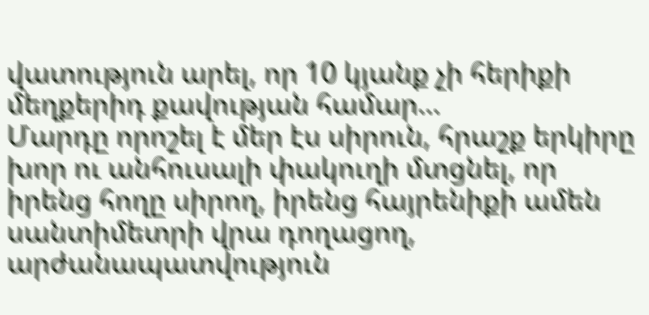վատություն արել, որ 10 կյանք չի հերիքի մեղքերիդ քավության համար…
Մարդը որոշել է մեր էս սիրուն, հրաշք երկիրը խոր ու անհուսալի փակուղի մտցնել, որ իրենց հողը սիրող, իրենց հայրենիքի ամեն սանտիմետրի վրա դողացող, արժանապատվություն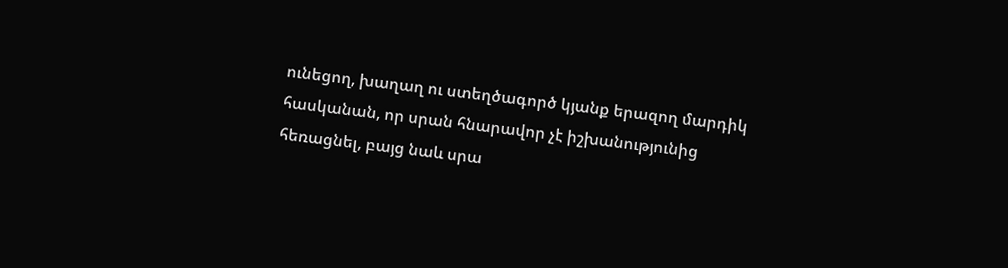ունեցող, խաղաղ ու ստեղծագործ կյանք երազող մարդիկ հասկանան, որ սրան հնարավոր չէ իշխանությունից հեռացնել, բայց նաև սրա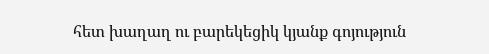հետ խաղաղ ու բարեկեցիկ կյանք գոյություն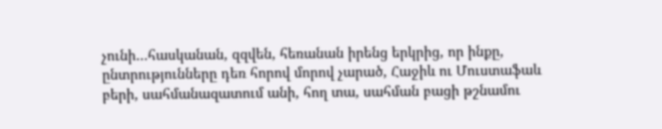չունի…հասկանան, զզվեն, հեռանան իրենց երկրից, որ ինքը, ընտրությունները դեռ հորով մորով չարած, Հաջիև ու Մուստաֆաև բերի, սահմանազատում անի, հող տա, սահման բացի թշնամու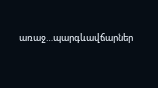առաջ…պարգևավճարներ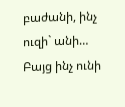բաժանի, ինչ ուզի` անի…
Բայց ինչ ունի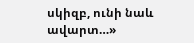սկիզբ, ունի նաև ավարտ…»